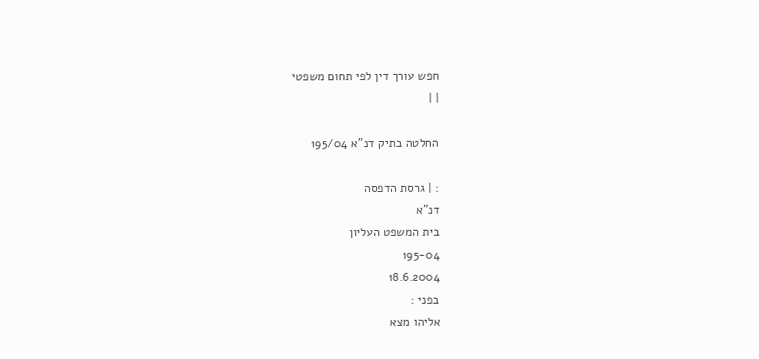חפש עורך דין לפי תחום משפטי
| |

החלטה בתיק דנ"א 195/04

: | גרסת הדפסה
דנ"א
בית המשפט העליון
195-04
18.6.2004
בפני :
אליהו מצא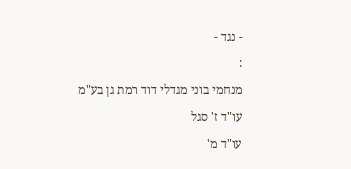- נגד -
:
מנחמי בוני מגדלי דוד רמת גן בע"מ
עו"ד ז' סגל
עו"ד מ'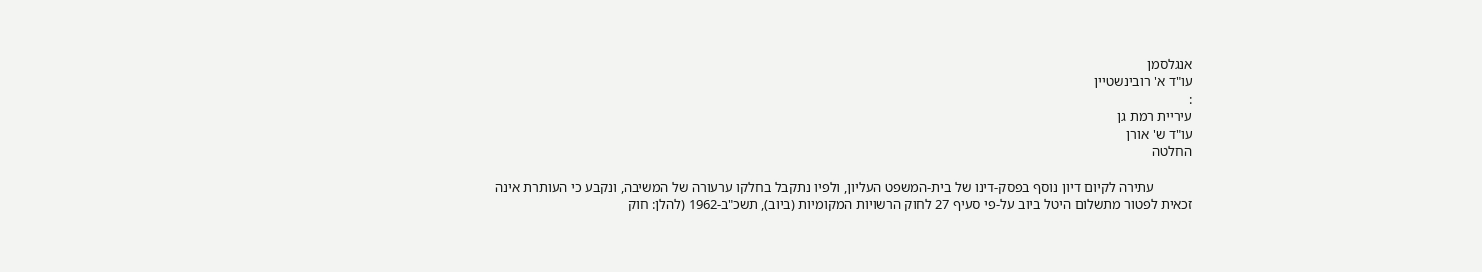אנגלסמן
עו"ד א' רובינשטיין
:
עיריית רמת גן
עו"ד ש' אורן
החלטה

           עתירה לקיום דיון נוסף בפסק-דינו של בית-המשפט העליון, ולפיו נתקבל בחלקו ערעורה של המשיבה, ונקבע כי העותרת אינה זכאית לפטור מתשלום היטל ביוב על-פי סעיף 27 לחוק הרשויות המקומיות (ביוב), תשכ"ב-1962 (להלן: חוק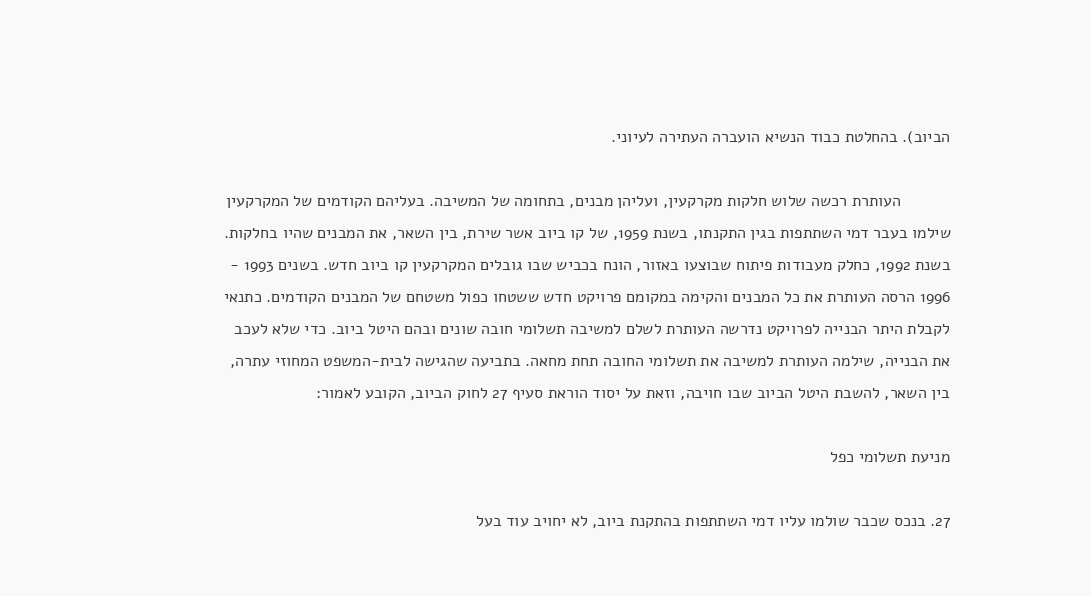הביוב). בהחלטת כבוד הנשיא הועברה העתירה לעיוני.

           העותרת רכשה שלוש חלקות מקרקעין, ועליהן מבנים, בתחומה של המשיבה. בעליהם הקודמים של המקרקעין שילמו בעבר דמי השתתפות בגין התקנתו, בשנת 1959, של קו ביוב אשר שירת, בין השאר, את המבנים שהיו בחלקות. בשנת 1992, כחלק מעבודות פיתוח שבוצעו באזור, הונח בכביש שבו גובלים המקרקעין קו ביוב חדש. בשנים 1993 - 1996 הרסה העותרת את כל המבנים והקימה במקומם פרויקט חדש ששטחו כפול משטחם של המבנים הקודמים. כתנאי לקבלת היתר הבנייה לפרויקט נדרשה העותרת לשלם למשיבה תשלומי חובה שונים ובהם היטל ביוב. כדי שלא לעכב את הבנייה, שילמה העותרת למשיבה את תשלומי החובה תחת מחאה. בתביעה שהגישה לבית-המשפט המחוזי עתרה, בין השאר, להשבת היטל הביוב שבו חויבה, וזאת על יסוד הוראת סעיף 27 לחוק הביוב, הקובע לאמור:

מניעת תשלומי כפל

27. בנכס שכבר שולמו עליו דמי השתתפות בהתקנת ביוב, לא יחויב עוד בעל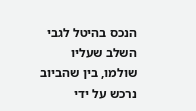הנכס בהיטל לגבי השלב שעליו שולמו, בין שהביוב נרכש על ידי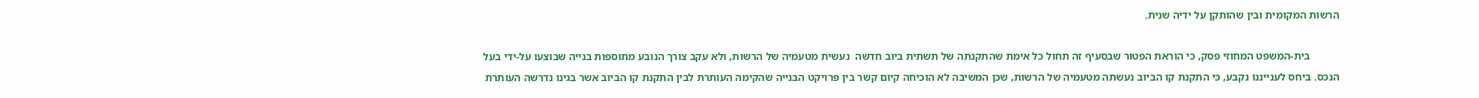הרשות המקומית ובין שהותקן על ידיה שנית.

           בית-המשפט המחוזי פסק, כי הוראת הפטור שבסעיף זה תחול כל אימת שהתקנתה של תשתית ביוב חדשה  נעשית מטעמיה של הרשות, ולא עקב צורך הנובע מתוספות בנייה שבוצעו על-ידי בעל הנכס. ביחס לענייננו נקבע, כי התקנת קו הביוב נעשתה מטעמיה של הרשות, שכן המשיבה לא הוכיחה קיום קשר בין פרויקט הבנייה שהקימה העותרת לבין התקנת קו הביוב אשר בגינו נדרשה העותרת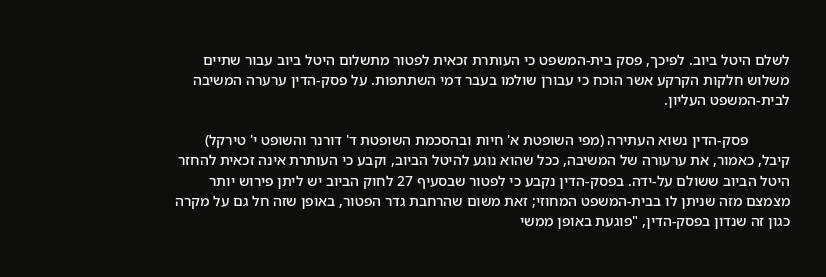לשלם היטל ביוב. לפיכך, פסק בית-המשפט כי העותרת זכאית לפטור מתשלום היטל ביוב עבור שתיים משלוש חלקות הקרקע אשר הוכח כי עבורן שולמו בעבר דמי השתתפות. על פסק-הדין ערערה המשיבה לבית-המשפט העליון.

           פסק-הדין נשוא העתירה (מפי השופטת א' חיות ובהסכמת השופטת ד' דורנר והשופט י' טירקל) קיבל, כאמור, את ערעורה של המשיבה, ככל שהוא נוגע להיטל הביוב, וקבע כי העותרת אינה זכאית להחזר היטל הביוב ששולם על-ידה. בפסק-הדין נקבע כי לפטור שבסעיף 27 לחוק הביוב יש ליתן פירוש יותר מצמצם מזה שניתן לו בבית-המשפט המחוזי; זאת משום שהרחבת גדר הפטור, באופן שזה חל גם על מקרה כגון זה שנדון בפסק-הדין, "פוגעת באופן ממשי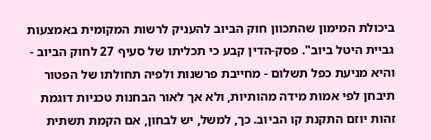ביכולת המימון שהתכוון חוק הביוב להעניק לרשות המקומית באמצעות גביית היטל ביוב". פסק-הדין קבע כי תכליתו של סעיף 27 לחוק הביוב - והיא מניעת כפל תשלום - מחייבת פרשנות ולפיה תחולתו של הפטור תיבחן לפי אמות מידה מהותיות, ולא אך לאור הבחנות טכניות דוגמת זהות יוזם התקנת קו הביוב. כך, למשל, יש לבחון, אם הקמת תשתית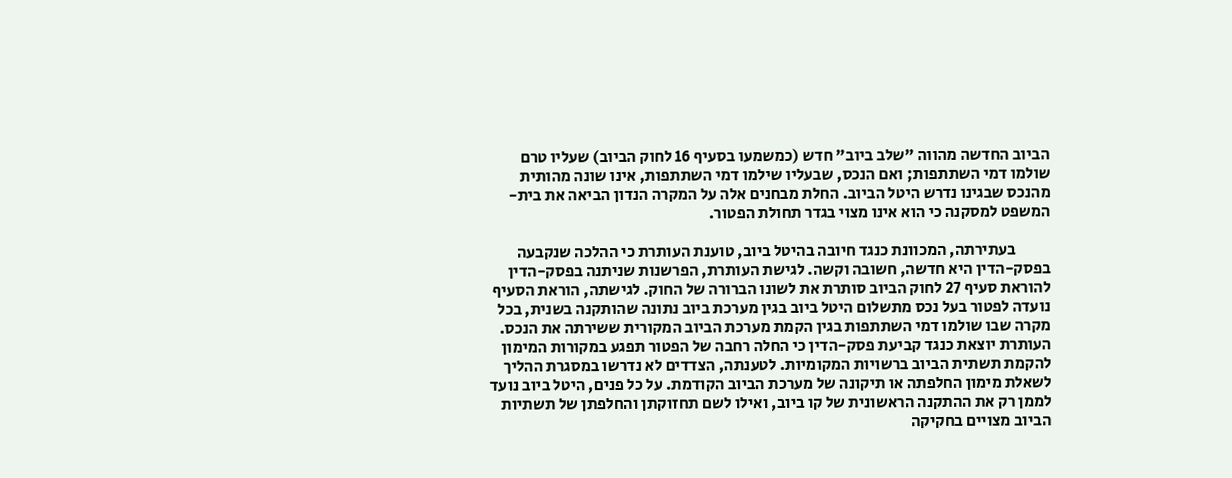הביוב החדשה מהווה "שלב ביוב" חדש (כמשמעו בסעיף 16 לחוק הביוב) שעליו טרם שולמו דמי השתתפות; ואם הנכס, שבעליו שילמו דמי השתתפות, אינו שונה מהותית מהנכס שבגינו נדרש היטל הביוב. החלת מבחנים אלה על המקרה הנדון הביאה את בית-המשפט למסקנה כי הוא אינו מצוי בגדר תחולת הפטור.

           בעתירתה, המכוונת כנגד חיובה בהיטל ביוב, טוענת העותרת כי ההלכה שנקבעה בפסק-הדין היא חדשה, חשובה וקשה. לגישת העותרת, הפרשנות שניתנה בפסק-הדין להוראת סעיף 27 לחוק הביוב סותרת את לשונו הברורה של החוק. לגישתה, הוראת הסעיף נועדה לפטור בעל נכס מתשלום היטל ביוב בגין מערכת ביוב נתונה שהותקנה בשנית, בכל מקרה שבו שולמו דמי השתתפות בגין הקמת מערכת הביוב המקורית ששירתה את הנכס. העותרת יוצאת כנגד קביעת פסק-הדין כי החלה רחבה של הפטור תפגע במקורות המימון להקמת תשתית הביוב ברשויות המקומיות. לטענתה, הצדדים לא נדרשו במסגרת ההליך לשאלת מימון החלפתה או תיקונה של מערכת הביוב הקודמת. על כל פנים, היטל ביוב נועד לממן רק את ההתקנה הראשונית של קו ביוב, ואילו לשם תחזוקתן והחלפתן של תשתיות הביוב מצויים בחקיקה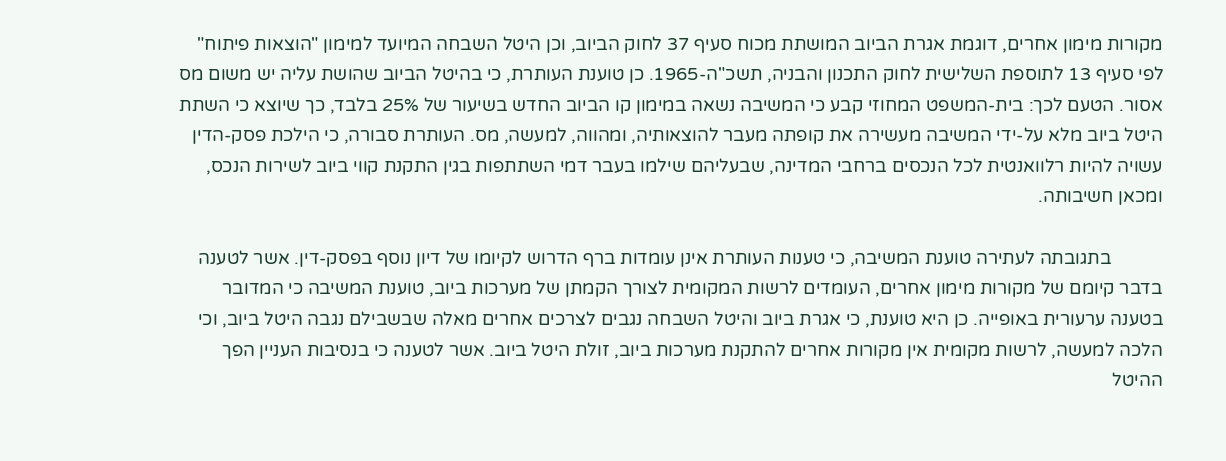מקורות מימון אחרים, דוגמת אגרת הביוב המושתת מכוח סעיף 37 לחוק הביוב, וכן היטל השבחה המיועד למימון "הוצאות פיתוח" לפי סעיף 13 לתוספת השלישית לחוק התכנון והבניה, תשכ"ה-1965. כן טוענת העותרת, כי בהיטל הביוב שהושת עליה יש משום מס אסור. הטעם לכך: בית-המשפט המחוזי קבע כי המשיבה נשאה במימון קו הביוב החדש בשיעור של 25% בלבד, כך שיוצא כי השתת היטל ביוב מלא על-ידי המשיבה מעשירה את קופתה מעבר להוצאותיה, ומהווה, למעשה, מס. העותרת סבורה, כי הילכת פסק-הדין עשויה להיות רלוואנטית לכל הנכסים ברחבי המדינה, שבעליהם שילמו בעבר דמי השתתפות בגין התקנת קווי ביוב לשירות הנכס, ומכאן חשיבותה.

           בתגובתה לעתירה טוענת המשיבה, כי טענות העותרת אינן עומדות ברף הדרוש לקיומו של דיון נוסף בפסק-דין. אשר לטענה בדבר קיומם של מקורות מימון אחרים, העומדים לרשות המקומית לצורך הקמתן של מערכות ביוב, טוענת המשיבה כי המדובר בטענה ערעורית באופייה. כן היא טוענת, כי אגרת ביוב והיטל השבחה נגבים לצרכים אחרים מאלה שבשבילם נגבה היטל ביוב, וכי הלכה למעשה, לרשות מקומית אין מקורות אחרים להתקנת מערכות ביוב, זולת היטל ביוב. אשר לטענה כי בנסיבות העניין הפך ההיטל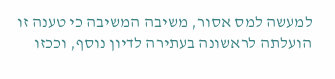למעשה למס אסור, משיבה המשיבה כי טענה זו הועלתה לראשונה בעתירה לדיון נוסף, וככזו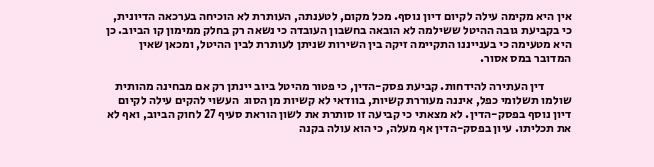אין היא מקימה עילה לקיום דיון נוסף. מכל מקום, לטענתה, העותרת לא הוכיחה בערכאה הדיונית, כי בקביעת גובה ההיטל ששילמה לא הובאה בחשבון העובדה כי נשאה רק בחלק ממימון קו הביוב. כן היא מטעימה כי בענייננו התקיימה זיקה בין השירות שניתן לעותרת לבין ההיטל, ומכאן שאין המדובר במס אסור.

           דין העתירה להידחות. קביעת פסק-הדין, כי פטור מהיטל ביוב יינתן רק אם מבחינה מהותית שולמו תשלומי כפל, איננה מעוררת קשיות, בוודאי לא קשיות מן הסוג  העשוי להקים עילה לקיום דיון נוסף בפסק-הדין. לא מצאתי כי קביעה זו סותרת את לשון הוראת סעיף 27 לחוק הביוב, ואף לא את תכליתו. עיון בפסק-הדין אף מעלה, כי הוא עולה בקנה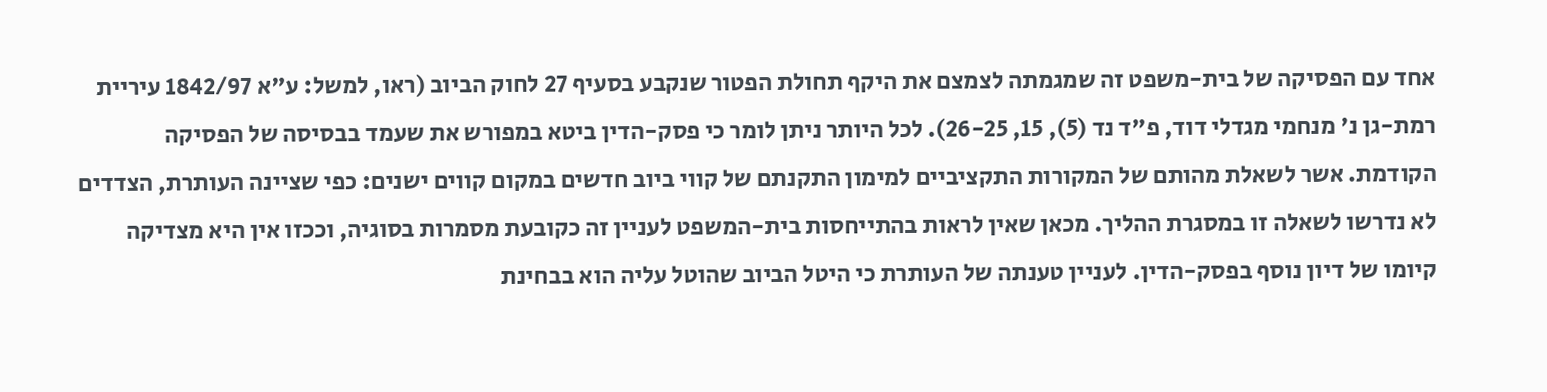אחד עם הפסיקה של בית-משפט זה שמגמתה לצמצם את היקף תחולת הפטור שנקבע בסעיף 27 לחוק הביוב (ראו, למשל: ע"א 1842/97 עיריית רמת-גן נ' מנחמי מגדלי דוד, פ"ד נד (5), 15, 26-25). לכל היותר ניתן לומר כי פסק-הדין ביטא במפורש את שעמד בבסיסה של הפסיקה הקודמת. אשר לשאלת מהותם של המקורות התקציביים למימון התקנתם של קווי ביוב חדשים במקום קווים ישנים: כפי שציינה העותרת, הצדדים לא נדרשו לשאלה זו במסגרת ההליך. מכאן שאין לראות בהתייחסות בית-המשפט לעניין זה כקובעת מסמרות בסוגיה, וככזו אין היא מצדיקה קיומו של דיון נוסף בפסק-הדין. לעניין טענתה של העותרת כי היטל הביוב שהוטל עליה הוא בבחינת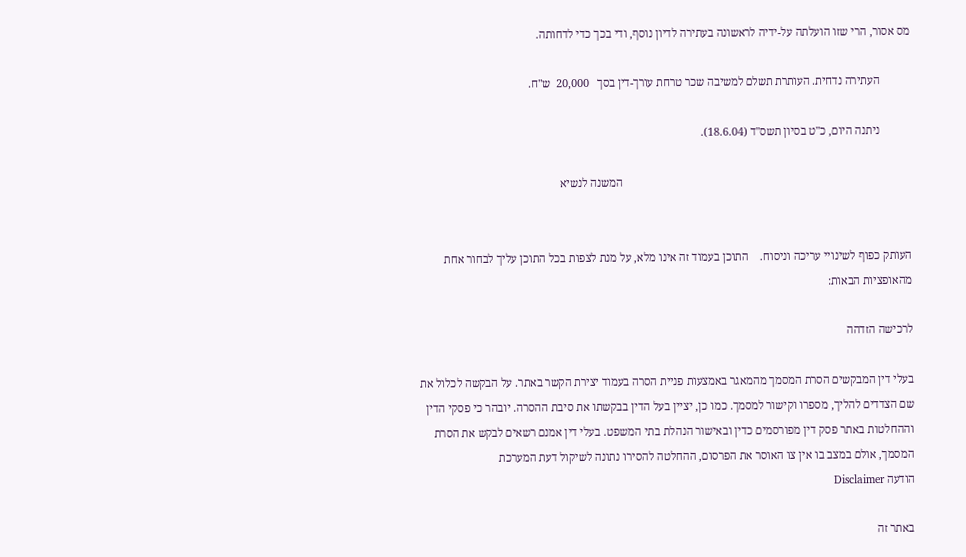מס אסור, הרי שזו הועלתה על-ידיה לראשונה בעתירה לדיון נוסף, ודי בכך כדי לדחותה.

           העתירה נדחית. העותרת תשלם למשיבה שכר טרחת עורך-דין בסך   20,000  ש"ח.

           ניתנה היום, כ"ט בסיון תשס"ד (18.6.04).

                                                                                                     המשנה לנשיא


העותק כפוף לשינויי עריכה וניסוח.    התוכן בעמוד זה אינו מלא, על מנת לצפות בכל התוכן עליך לבחור אחת מהאופציות הבאות:

לרכישה הזדהה

בעלי דין המבקשים הסרת המסמך מהמאגר באמצעות פניית הסרה בעמוד יצירת הקשר באתר. על הבקשה לכלול את שם הצדדים להליך, מספרו וקישור למסמך. כמו כן, יציין בעל הדין בבקשתו את סיבת ההסרה. יובהר כי פסקי הדין וההחלטות באתר פסק דין מפורסמים כדין ובאישור הנהלת בתי המשפט. בעלי דין אמנם רשאים לבקש את הסרת המסמך, אולם במצב בו אין צו האוסר את הפרסום, ההחלטה להסירו נתונה לשיקול דעת המערכת
הודעה Disclaimer

באתר זה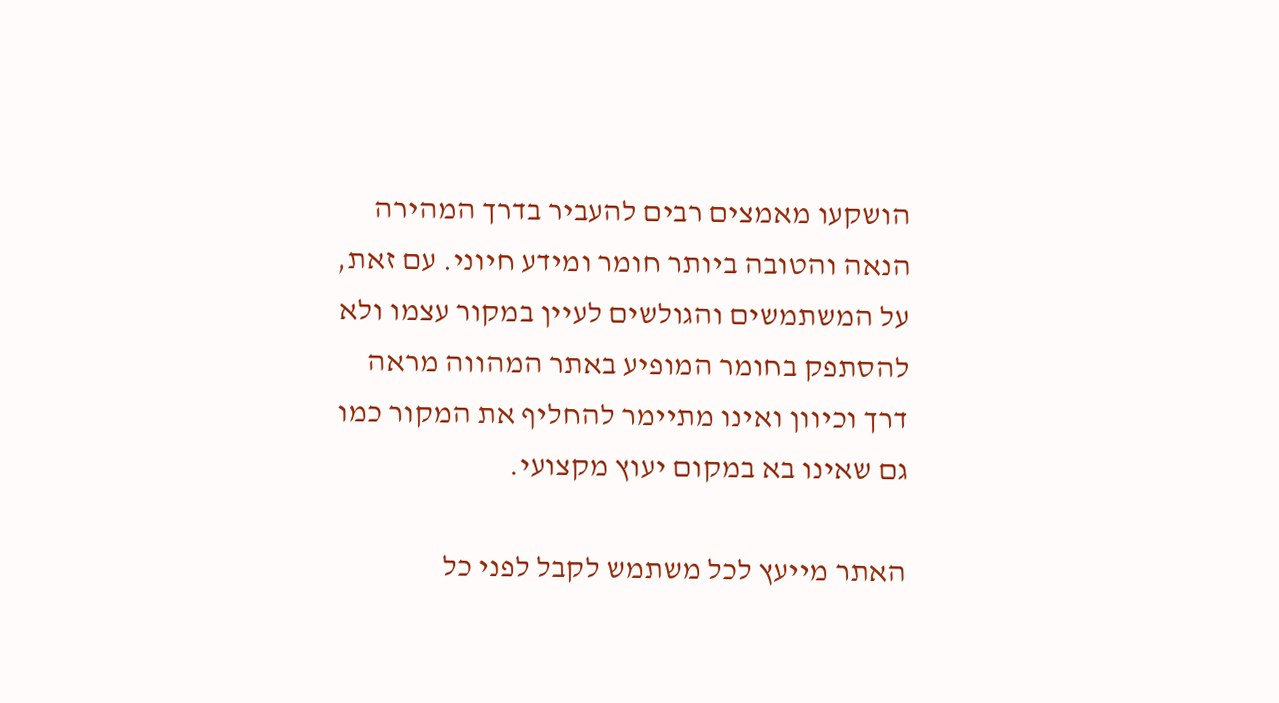הושקעו מאמצים רבים להעביר בדרך המהירה הנאה והטובה ביותר חומר ומידע חיוני. עם זאת, על המשתמשים והגולשים לעיין במקור עצמו ולא להסתפק בחומר המופיע באתר המהווה מראה דרך וכיוון ואינו מתיימר להחליף את המקור כמו גם שאינו בא במקום יעוץ מקצועי.

האתר מייעץ לכל משתמש לקבל לפני כל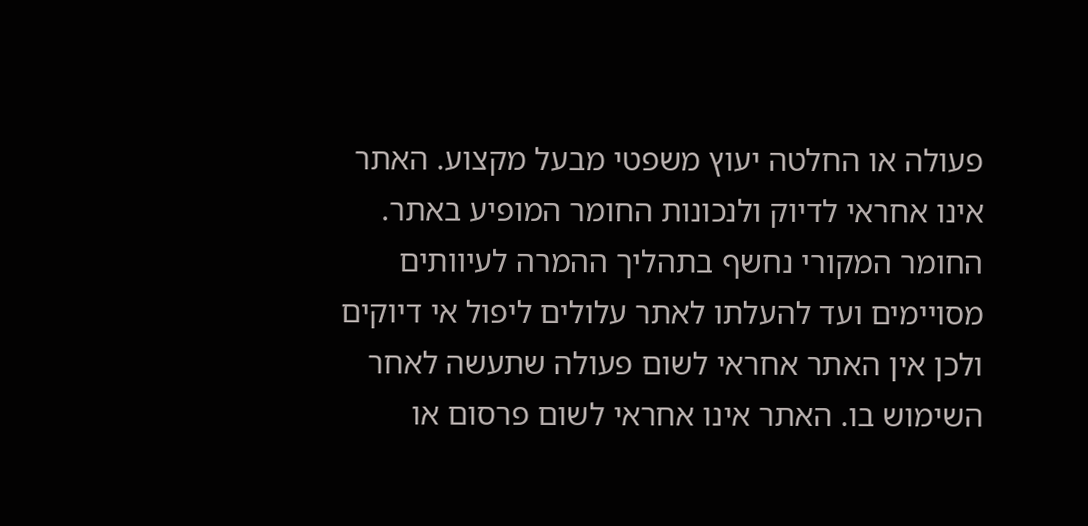פעולה או החלטה יעוץ משפטי מבעל מקצוע. האתר אינו אחראי לדיוק ולנכונות החומר המופיע באתר. החומר המקורי נחשף בתהליך ההמרה לעיוותים מסויימים ועד להעלתו לאתר עלולים ליפול אי דיוקים ולכן אין האתר אחראי לשום פעולה שתעשה לאחר השימוש בו. האתר אינו אחראי לשום פרסום או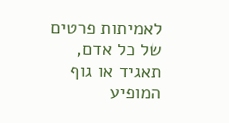לאמיתות פרטים של כל אדם, תאגיד או גוף המופיע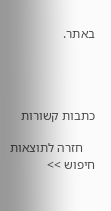באתר.




כתבות קשורות

    חזרה לתוצאות חיפוש >>